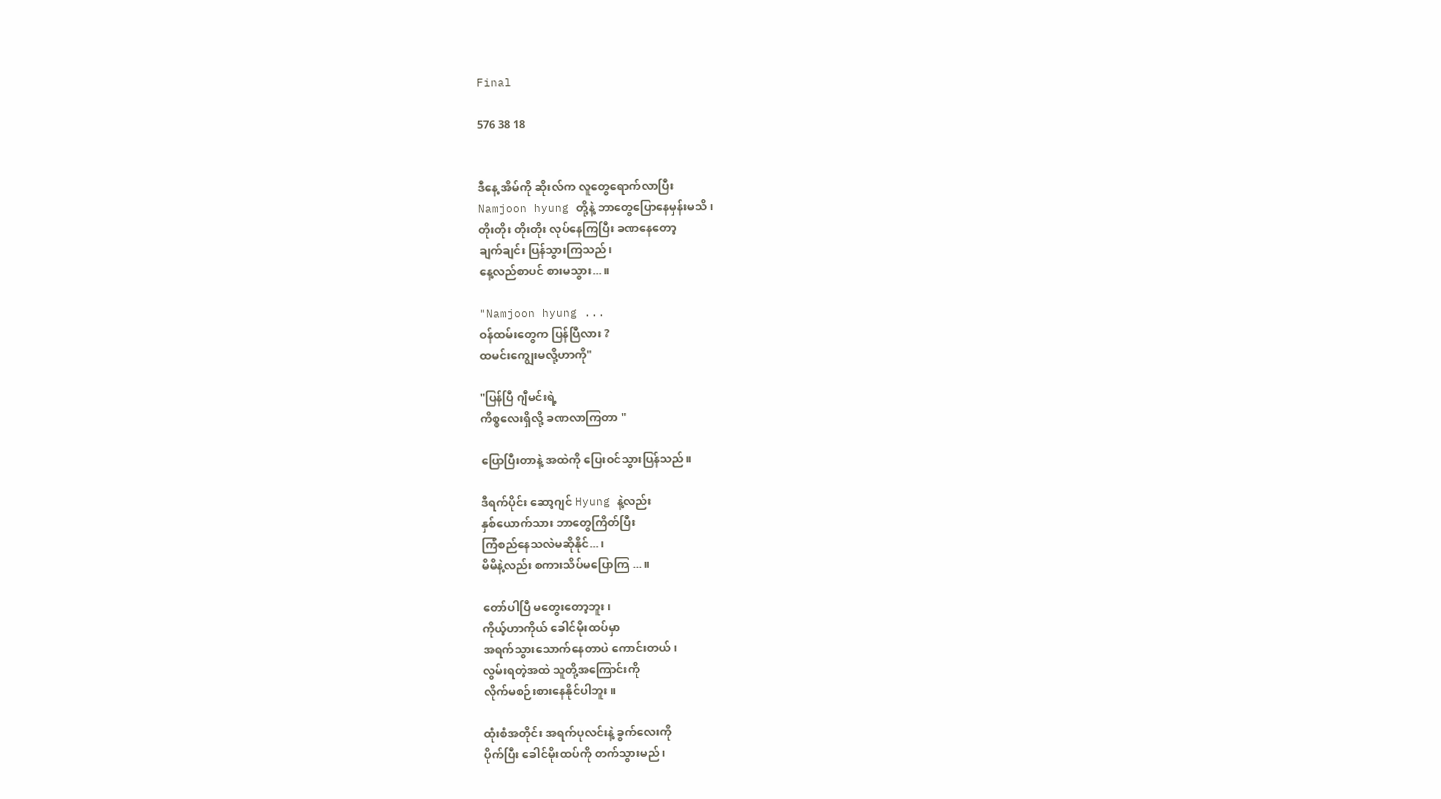Final

576 38 18


ဒီနေ့ အိမ်ကို ဆိုးလ်က လူတွေရောက်လာပြီး
Namjoon hyung တို့နဲ့ ဘာတွေပြောနေမှန်းမသိ၊
တိုးတိုး တိုးတိုး လုပ်နေကြပြီး ခဏနေတော့
ချက်ချင်း ပြန်သွားကြသည်၊
နေ့လည်စာပင် စားမသွား...။

"Namjoon hyung ...
ဝန်ထမ်းတွေက ပြန်ပြီလား ?
ထမင်းကျွေးမလို့ဟာကို"

"ပြန်ပြီ ဂျီမင်းရဲ့
ကိစ္စလေးရှိလို့ ခဏလာကြတာ "

ပြောပြီးတာနဲ့ အထဲကို ပြေးဝင်သွားပြန်သည်။

ဒီရက်ပိုင်း ဆော့ဂျင် Hyung နဲ့လည်း
နှစ်ယောက်သား ဘာတွေကြိတ်ပြီး
ကြံစည်နေသလဲမဆိုနိုင်...၊
မိမိနဲ့လည်း စကားသိပ်မပြောကြ ...။

တော်ပါပြီ မတွေးတော့ဘူး၊
ကိုယ့်ဟာကိုယ် ခေါင်မိုးထပ်မှာ
အရက်သွားသောက်နေတာပဲ ကောင်းတယ်၊
လွမ်းရတဲ့အထဲ သူတို့အကြောင်းကို
လိုက်မစဉ်းစားနေနိုင်ပါဘူး။

ထုံးစံအတိုင်း အရက်ပုလင်းနဲ့ ခွက်လေးကို
ပိုက်ပြီး ခေါင်မိုးထပ်ကို တက်သွားမည်၊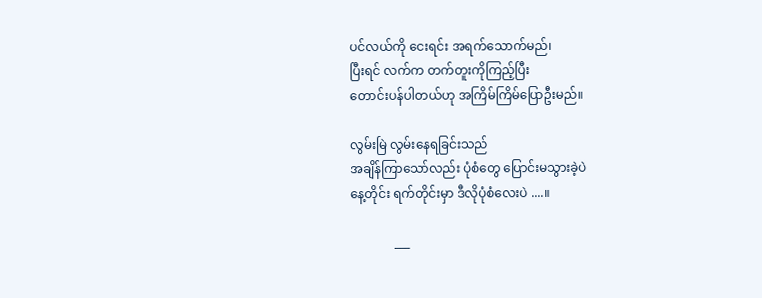ပင်လယ်ကို ငေးရင်း အရက်သောက်မည်၊
ပြီးရင် လက်က တက်တူးကိုကြည့်ပြီး
တောင်းပန်ပါတယ်ဟု အကြိမ်ကြိမ်ပြောဦးမည်။

လွမ်းမြဲ လွမ်းနေရခြင်းသည်
အချိန်ကြာသော်လည်း ပုံစံတွေ ပြောင်းမသွားခဲ့ပဲ
နေ့တိုင်း ရက်တိုင်းမှာ ဒီလိုပုံစံလေးပဲ ....။

              ___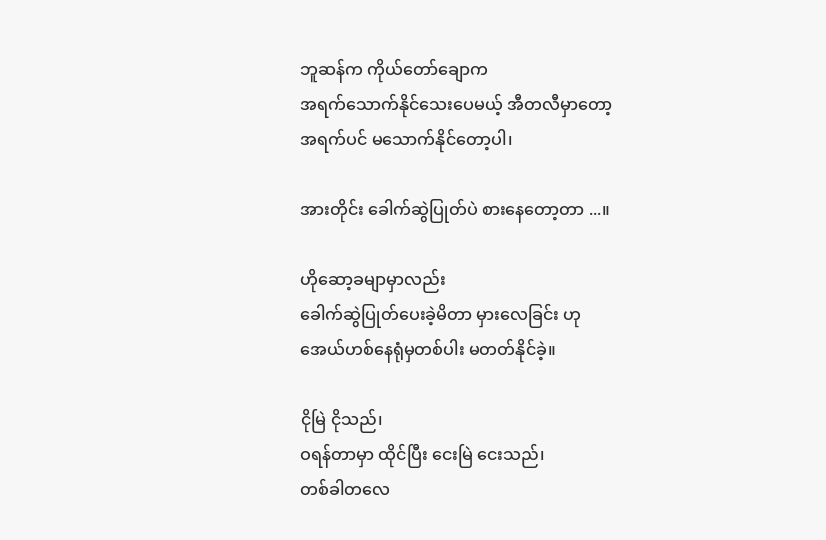ဘူဆန်က ကိုယ်တော်ချောက
အရက်သောက်နိုင်သေးပေမယ့် အီတလီမှာတော့
အရက်ပင် မသောက်နိုင်တော့ပါ၊

အားတိုင်း ခေါက်ဆွဲပြုတ်ပဲ စားနေတော့တာ ...။

ဟိုဆော့ခမျာမှာလည်း
ခေါက်ဆွဲပြုတ်ပေးခဲ့မိတာ မှားလေခြင်း ဟု
အေယ်ဟစ်နေရုံမှတစ်ပါး မတတ်နိုင်ခဲ့။

ငိုမြဲ ငိုသည်၊
ဝရန်တာမှာ ထိုင်ပြီး ငေးမြဲ ငေးသည်၊
တစ်ခါတလေ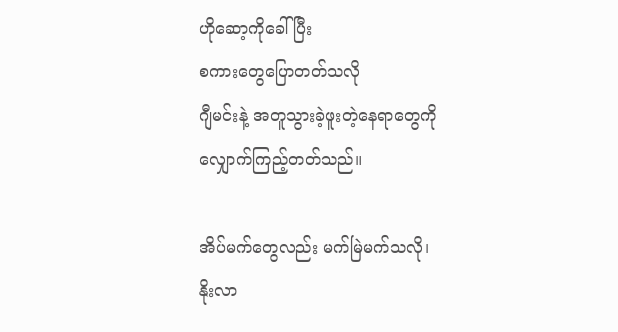ဟိုဆော့ကိုခေါ်ပြီး
စကားတွေပြောတတ်သလို
ဂျီမင်းနဲ့ အတူသွားခဲ့ဖူးတဲ့နေရာတွေကို
လျှောက်ကြည့်တတ်သည်။

အိပ်မက်တွေလည်း မက်မြဲမက်သလို၊
နိုးလာ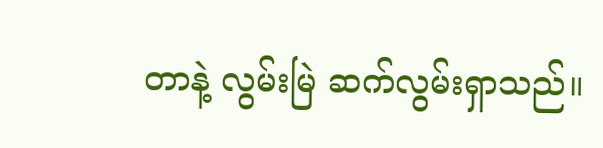တာနဲ့ လွမ်းမြဲ ဆက်လွမ်းရှာသည်။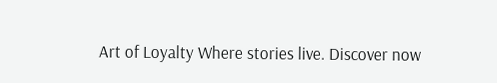Art of Loyalty Where stories live. Discover now